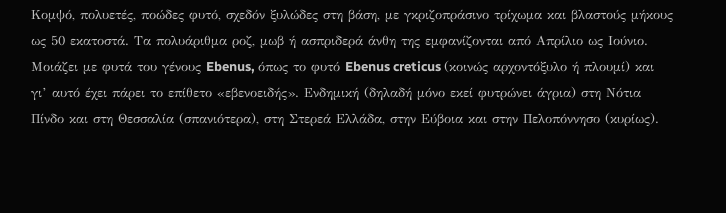Κομψό, πολυετές, ποώδες φυτό, σχεδόν ξυλώδες στη βάση, με γκριζοπράσινο τρίχωμα και βλαστούς μήκους ως 50 εκατοστά. Τα πολυάριθμα ροζ, μωβ ή ασπριδερά άνθη της εμφανίζονται από Απρίλιο ως Ιούνιο. Μοιάζει με φυτά του γένους Ebenus, όπως το φυτό Ebenus creticus (κοινώς αρχοντόξυλο ή πλουμί) και γι’ αυτό έχει πάρει το επίθετο «εβενοειδής». Ενδημική (δηλαδή μόνο εκεί φυτρώνει άγρια) στη Νότια Πίνδο και στη Θεσσαλία (σπανιότερα), στη Στερεά Ελλάδα, στην Εύβοια και στην Πελοπόννησο (κυρίως).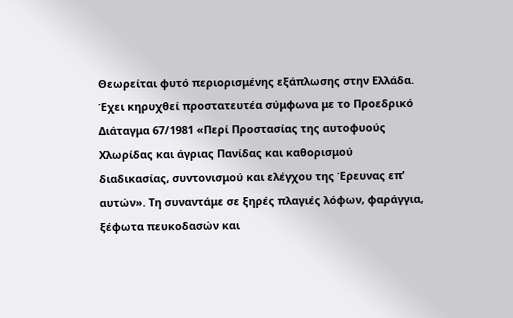Θεωρείται φυτό περιορισμένης εξάπλωσης στην Ελλάδα. Έχει κηρυχθεί προστατευτέα σύμφωνα με το Προεδρικό Διάταγμα 67/1981 «Περί Προστασίας της αυτοφυούς Χλωρίδας και άγριας Πανίδας και καθορισμού διαδικασίας, συντονισμού και ελέγχου της Έρευνας επ’ αυτών». Τη συναντάμε σε ξηρές πλαγιές λόφων, φαράγγια, ξέφωτα πευκοδασών και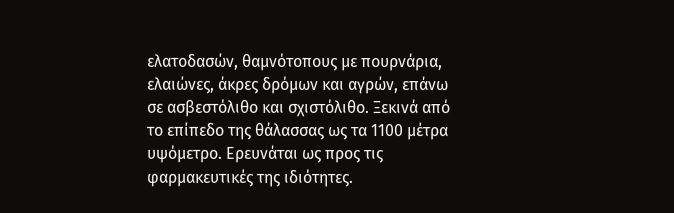ελατοδασών, θαμνότοπους με πουρνάρια, ελαιώνες, άκρες δρόμων και αγρών, επάνω σε ασβεστόλιθο και σχιστόλιθο. Ξεκινά από το επίπεδο της θάλασσας ως τα 1100 μέτρα υψόμετρο. Ερευνάται ως προς τις φαρμακευτικές της ιδιότητες.